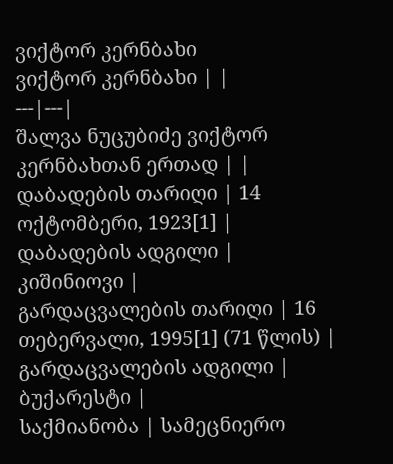ვიქტორ კერნბახი
ვიქტორ კერნბახი | |
---|---|
შალვა ნუცუბიძე ვიქტორ კერნბახთან ერთად | |
დაბადების თარიღი | 14 ოქტომბერი, 1923[1] |
დაბადების ადგილი | კიშინიოვი |
გარდაცვალების თარიღი | 16 თებერვალი, 1995[1] (71 წლის) |
გარდაცვალების ადგილი | ბუქარესტი |
საქმიანობა | სამეცნიერო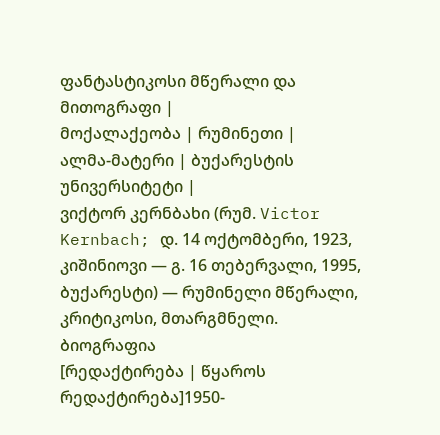ფანტასტიკოსი მწერალი და მითოგრაფი |
მოქალაქეობა | რუმინეთი |
ალმა-მატერი | ბუქარესტის უნივერსიტეტი |
ვიქტორ კერნბახი (რუმ. Victor Kernbach; დ. 14 ოქტომბერი, 1923, კიშინიოვი — გ. 16 თებერვალი, 1995, ბუქარესტი) — რუმინელი მწერალი, კრიტიკოსი, მთარგმნელი.
ბიოგრაფია
[რედაქტირება | წყაროს რედაქტირება]1950-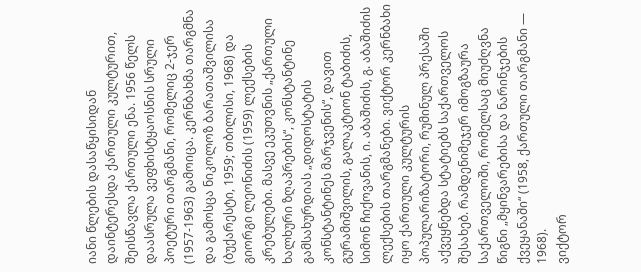იანი წლების დასაწყისიდან დაინტერესდა ქართული კულტურით, შეისწავლა ქართული ენა. 1956 წელს დაასრულა ვეფხისტყაოსნის სრული პოეტური თარგმანი, რომელიც 2-ჯერ (1957-1963) გამოიცა. კერნბახმა თარგმნა და გამოსცა ნიკოლოზ ბარათაშვილისა (ბუქარესტი, 1959; თბილისი, 1968) და გიორგი ლეონიძის (1959) ლექსების კრებულები. მასვე ეკუთვნის „ქართული ხალხური ზღაპრების“, კონსტანტინე გამსახურდიას „დიდოსტატის კონსტანტინეს მარჯვენის“, დავით გურამიშვილის, გალაკტიონ ტაბიძის, სიმონ ჩიქოვანის, ი. აბაშიძის, გ. აბაშიძის ლექსების თარგმანები. ვიქტორ კერნბახი იყო ქართული კულტურის პოპულარიზატორი, რუმინულ პრესაში აქვეყნებდა სტატიებს საქართველოს შესახებ. რამდენიმეჯერ იმოგზაურა საქართველოში, რომელსაც მიუძღვნა წიგნი „მყინვარებისა და ნარინჯების ქვეყანაში“ (1958, ქართული თარგმანი — 1968).
ვიქტორ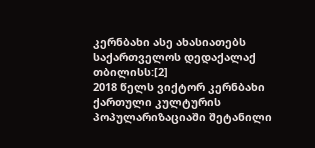კერნბახი ასე ახასიათებს საქართველოს დედაქალაქ თბილისს:[2]
2018 წელს ვიქტორ კერნბახი ქართული კულტურის პოპულარიზაციაში შეტანილი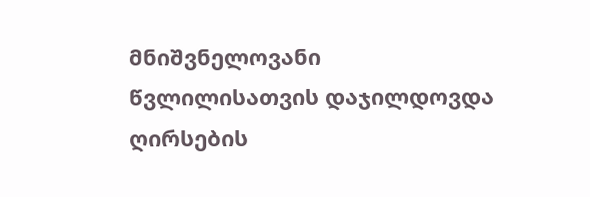მნიშვნელოვანი წვლილისათვის დაჯილდოვდა ღირსების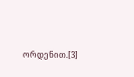ორდენით.[3]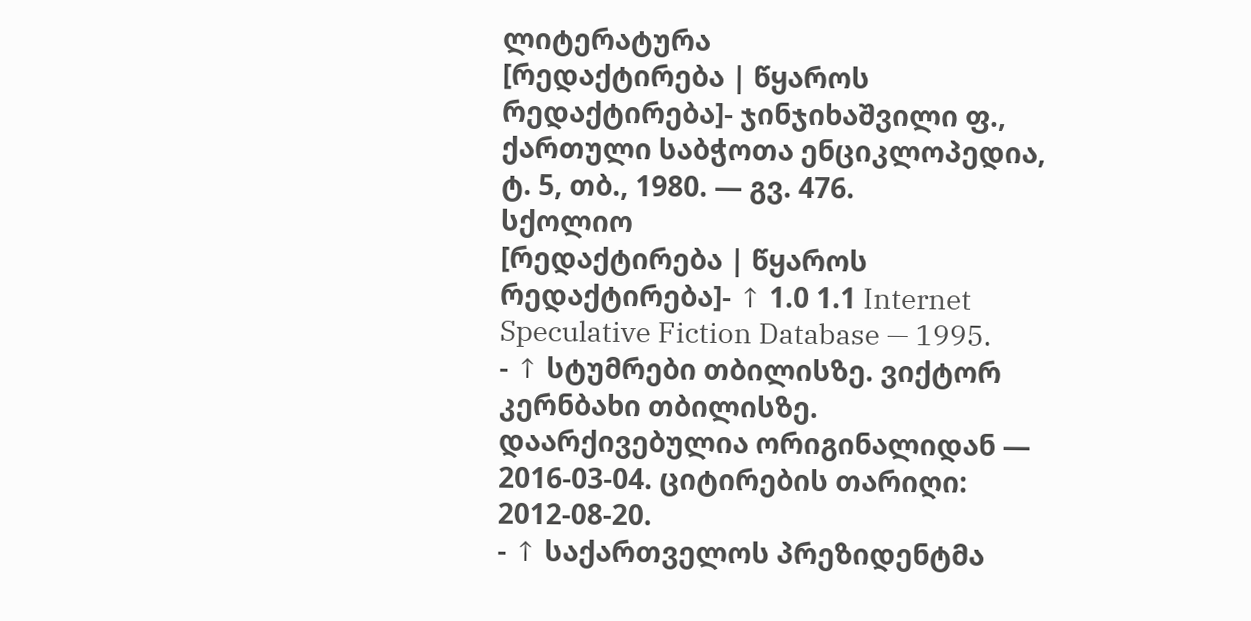ლიტერატურა
[რედაქტირება | წყაროს რედაქტირება]- ჯინჯიხაშვილი ფ., ქართული საბჭოთა ენციკლოპედია, ტ. 5, თბ., 1980. — გვ. 476.
სქოლიო
[რედაქტირება | წყაროს რედაქტირება]- ↑ 1.0 1.1 Internet Speculative Fiction Database — 1995.
- ↑ სტუმრები თბილისზე. ვიქტორ კერნბახი თბილისზე. დაარქივებულია ორიგინალიდან — 2016-03-04. ციტირების თარიღი: 2012-08-20.
- ↑ საქართველოს პრეზიდენტმა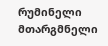რუმინელი მთარგმნელი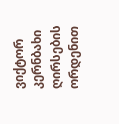ვიქტორ კერნბახი ღირსების ორდენით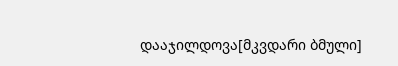დააჯილდოვა[მკვდარი ბმული]